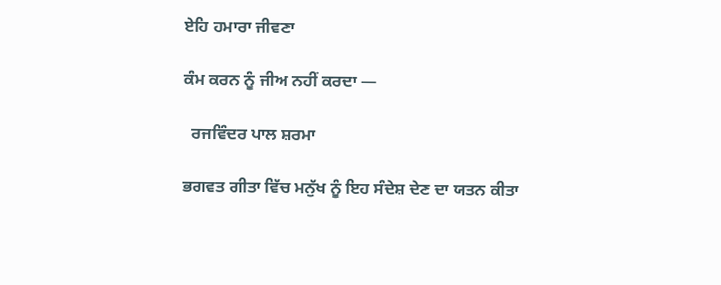ਏਹਿ ਹਮਾਰਾ ਜੀਵਣਾ

ਕੰਮ ਕਰਨ ਨੂੰ ਜੀਅ ਨਹੀਂ ਕਰਦਾ —

  ਰਜਵਿੰਦਰ ਪਾਲ ਸ਼ਰਮਾ

ਭਗਵਤ ਗੀਤਾ ਵਿੱਚ ਮਨੁੱਖ ਨੂੰ ਇਹ ਸੰਦੇਸ਼ ਦੇਣ ਦਾ ਯਤਨ ਕੀਤਾ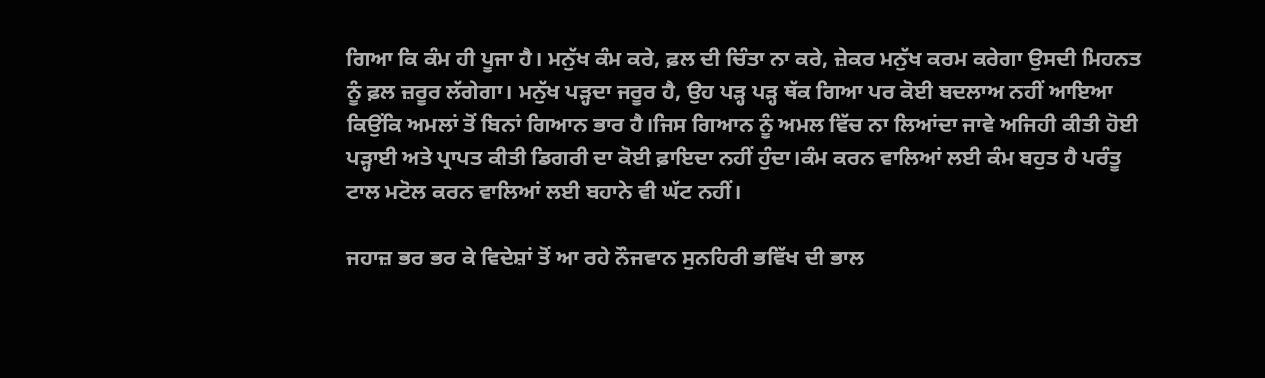ਗਿਆ ਕਿ ਕੰਮ ਹੀ ਪੂਜਾ ਹੈ। ਮਨੁੱਖ ਕੰਮ ਕਰੇ, ਫ਼ਲ ਦੀ ਚਿੰਤਾ ਨਾ ਕਰੇ, ਜ਼ੇਕਰ ਮਨੁੱਖ ਕਰਮ ਕਰੇਗਾ ਉਸਦੀ ਮਿਹਨਤ ਨੂੰ ਫ਼ਲ ਜ਼ਰੂਰ ਲੱਗੇਗਾ। ਮਨੁੱਖ ਪੜ੍ਹਦਾ ਜਰੂਰ ਹੈ, ਉਹ ਪੜ੍ਹ ਪੜ੍ਹ ਥੱਕ ਗਿਆ ਪਰ ਕੋਈ ਬਦਲਾਅ ਨਹੀਂ ਆਇਆ ਕਿਉਂਕਿ ਅਮਲਾਂ ਤੋਂ ਬਿਨਾਂ ਗਿਆਨ ਭਾਰ ਹੈ।ਜਿਸ ਗਿਆਨ ਨੂੰ ਅਮਲ ਵਿੱਚ ਨਾ ਲਿਆਂਦਾ ਜਾਵੇ ਅਜਿਹੀ ਕੀਤੀ ਹੋਈ ਪੜ੍ਹਾਈ ਅਤੇ ਪ੍ਰਾਪਤ ਕੀਤੀ ਡਿਗਰੀ ਦਾ ਕੋਈ ਫ਼ਾਇਦਾ ਨਹੀਂ ਹੁੰਦਾ।ਕੰਮ ਕਰਨ ਵਾਲਿਆਂ ਲਈ ਕੰਮ ਬਹੁਤ ਹੈ ਪਰੰਤੂ ਟਾਲ ਮਟੋਲ ਕਰਨ ਵਾਲਿਆਂ ਲਈ ਬਹਾਨੇ ਵੀ ਘੱਟ ਨਹੀਂ।

ਜਹਾਜ਼ ਭਰ ਭਰ ਕੇ ਵਿਦੇਸ਼ਾਂ ਤੋਂ ਆ ਰਹੇ ਨੌਜਵਾਨ ਸੁਨਹਿਰੀ ਭਵਿੱਖ ਦੀ ਭਾਲ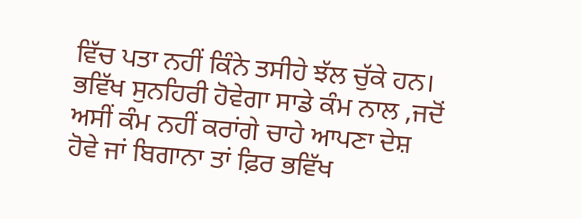ਵਿੱਚ ਪਤਾ ਨਹੀਂ ਕਿੰਨੇ ਤਸੀਹੇ ਝੱਲ ਚੁੱਕੇ ਹਨ। ਭਵਿੱਖ ਸੁਨਹਿਰੀ ਹੋਵੇਗਾ ਸਾਡੇ ਕੰਮ ਨਾਲ ,ਜਦੋਂ ਅਸੀਂ ਕੰਮ ਨਹੀਂ ਕਰਾਂਗੇ ਚਾਹੇ ਆਪਣਾ ਦੇਸ਼ ਹੋਵੇ ਜਾਂ ਬਿਗਾਨਾ ਤਾਂ ਫ਼ਿਰ ਭਵਿੱਖ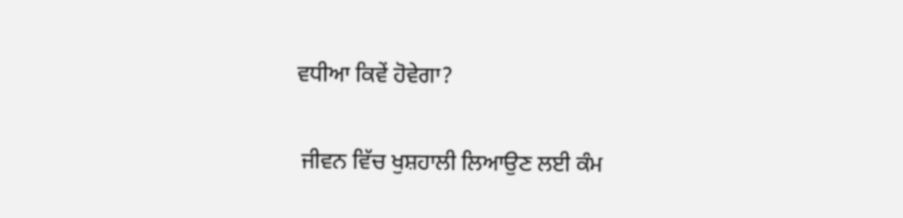ਵਧੀਆ ਕਿਵੇਂ ਹੋਵੇਗਾ?

 ਜੀਵਨ ਵਿੱਚ ਖੁਸ਼ਹਾਲੀ ਲਿਆਉਣ ਲਈ ਕੰਮ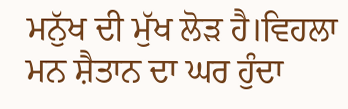ਮਨੁੱਖ ਦੀ ਮੁੱਖ ਲੋੜ ਹੈ।ਵਿਹਲਾ ਮਨ ਸ਼ੈਤਾਨ ਦਾ ਘਰ ਹੁੰਦਾ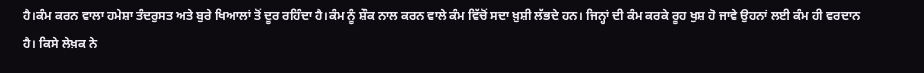ਹੈ।ਕੰਮ ਕਰਨ ਵਾਲਾ ਹਮੇਸ਼ਾ ਤੰਦਰੁਸਤ ਅਤੇ ਬੁਰੇ ਖਿਆਲਾਂ ਤੋਂ ਦੂਰ ਰਹਿੰਦਾ ਹੈ।ਕੰਮ ਨੂੰ ਸ਼ੌਕ ਨਾਲ ਕਰਨ ਵਾਲੇ ਕੰਮ ਵਿੱਚੋਂ ਸਦਾ ਖ਼ੁਸ਼ੀ ਲੱਭਦੇ ਹਨ। ਜਿਨ੍ਹਾਂ ਦੀ ਕੰਮ ਕਰਕੇ ਰੂਹ ਖੁਸ਼ ਹੋ ਜਾਵੇ ਉਹਨਾਂ ਲਈ ਕੰਮ ਹੀ ਵਰਦਾਨ ਹੈ। ਕਿਸੇ ਲੇਖ਼ਕ ਨੇ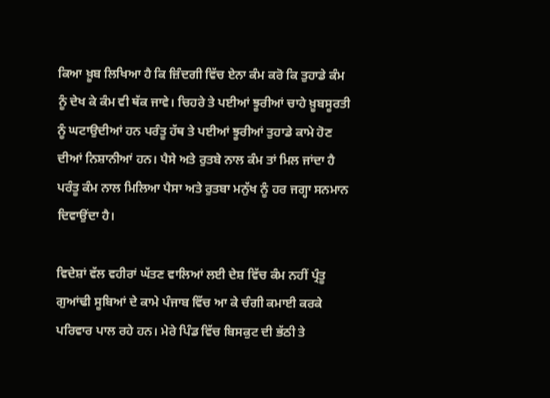ਕਿਆ ਖ਼ੂਬ ਲਿਖਿਆ ਹੈ ਕਿ ਜ਼ਿੰਦਗੀ ਵਿੱਚ ਏਨਾ ਕੰਮ ਕਰੋ ਕਿ ਤੁਹਾਡੇ ਕੰਮ ਨੂੰ ਦੇਖ ਕੇ ਕੰਮ ਵੀ ਥੱਕ ਜਾਵੇ। ਚਿਹਰੇ ਤੇ ਪਈਆਂ ਝੂਰੀਆਂ ਚਾਹੇ ਖ਼ੂਬਸੂਰਤੀ ਨੂੰ ਘਟਾਉਦੀਆਂ ਹਨ ਪਰੰਤੂ ਹੱਥ ਤੇ ਪਈਆਂ ਝੂਰੀਆਂ ਤੁਹਾਡੇ ਕਾਮੇ ਹੋਣ ਦੀਆਂ ਨਿਸ਼ਾਨੀਆਂ ਹਨ। ਪੈਸੇ ਅਤੇ ਰੁਤਬੇ ਨਾਲ ਕੰਮ ਤਾਂ ਮਿਲ ਜਾਂਦਾ ਹੈ ਪਰੰਤੂ ਕੰਮ ਨਾਲ ਮਿਲਿਆ ਪੈਸਾ ਅਤੇ ਰੁਤਬਾ ਮਨੁੱਖ ਨੂੰ ਹਰ ਜਗ੍ਹਾ ਸਨਮਾਨ ਦਿਵਾਉਂਦਾ ਹੈ।

ਵਿਦੇਸ਼ਾਂ ਵੱਲ ਵਹੀਰਾਂ ਘੱਤਣ ਵਾਲਿਆਂ ਲਈ ਦੇਸ਼ ਵਿੱਚ ਕੰਮ ਨਹੀਂ ਪ੍ਰੰਤੂ ਗੁਆਂਢੀ ਸੂਬਿਆਂ ਦੇ ਕਾਮੇ ਪੰਜਾਬ ਵਿੱਚ ਆ ਕੇ ਚੰਗੀ ਕਮਾਈ ਕਰਕੇ ਪਰਿਵਾਰ ਪਾਲ ਰਹੇ ਹਨ। ਮੇਰੇ ਪਿੰਡ ਵਿੱਚ ਬਿਸਕੁਟ ਦੀ ਭੱਠੀ ਤੇ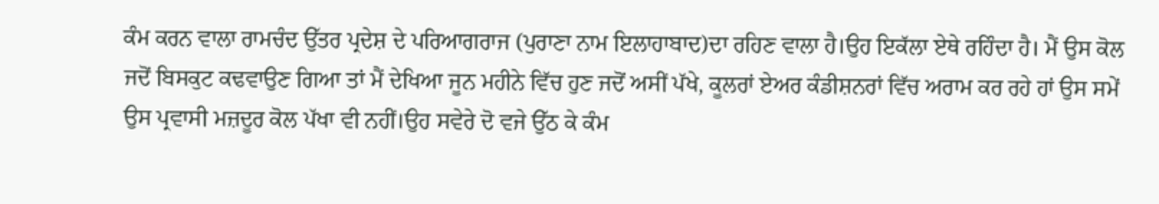ਕੰਮ ਕਰਨ ਵਾਲਾ ਰਾਮਚੰਦ ਉੱਤਰ ਪ੍ਰਦੇਸ਼ ਦੇ ਪਰਿਆਗਰਾਜ (ਪੁਰਾਣਾ ਨਾਮ ਇਲਾਹਾਬਾਦ)ਦਾ ਰਹਿਣ ਵਾਲਾ ਹੈ।ਉਹ ਇਕੱਲਾ ਏਥੇ ਰਹਿੰਦਾ ਹੈ। ਮੈਂ ਉਸ ਕੋਲ ਜਦੋਂ ਬਿਸਕੁਟ ਕਢਵਾਉਣ ਗਿਆ ਤਾਂ ਮੈਂ ਦੇਖਿਆ ਜੂਨ ਮਹੀਨੇ ਵਿੱਚ ਹੁਣ ਜਦੋਂ ਅਸੀਂ ਪੱਖੇ, ਕੂਲਰਾਂ ਏਅਰ ਕੰਡੀਸ਼ਨਰਾਂ ਵਿੱਚ ਅਰਾਮ ਕਰ ਰਹੇ ਹਾਂ ਉਸ ਸਮੇਂ ਉਸ ਪ੍ਰਵਾਸੀ ਮਜ਼ਦੂਰ ਕੋਲ ਪੱਖਾ ਵੀ ਨਹੀਂ।ਉਹ ਸਵੇਰੇ ਦੋ ਵਜੇ ਉੱਠ ਕੇ ਕੰਮ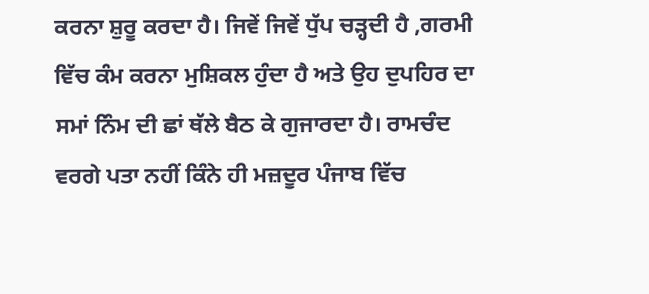ਕਰਨਾ ਸ਼ੁਰੂ ਕਰਦਾ ਹੈ। ਜਿਵੇਂ ਜਿਵੇਂ ਧੁੱਪ ਚੜ੍ਹਦੀ ਹੈ ,ਗਰਮੀ ਵਿੱਚ ਕੰਮ ਕਰਨਾ ਮੁਸ਼ਿਕਲ ਹੁੰਦਾ ਹੈ ਅਤੇ ਉਹ ਦੁਪਹਿਰ ਦਾ ਸਮਾਂ ਨਿੰਮ ਦੀ ਛਾਂ ਥੱਲੇ ਬੈਠ ਕੇ ਗੁਜਾਰਦਾ ਹੈ। ਰਾਮਚੰਦ ਵਰਗੇ ਪਤਾ ਨਹੀਂ ਕਿੰਨੇ ਹੀ ਮਜ਼ਦੂਰ ਪੰਜਾਬ ਵਿੱਚ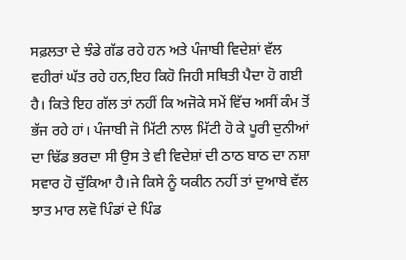ਸਫ਼ਲਤਾ ਦੇ ਝੰਡੇ ਗੱਡ ਰਹੇ ਹਨ ਅਤੇ ਪੰਜਾਬੀ ਵਿਦੇਸ਼ਾਂ ਵੱਲ ਵਹੀਰਾਂ ਘੱਤ ਰਹੇ ਹਨ,ਇਹ ਕਿਹੋ ਜਿਹੀ ਸਥਿਤੀ ਪੈਦਾ ਹੋ ਗਈ ਹੈ। ਕਿਤੇ ਇਹ ਗੱਲ ਤਾਂ ਨਹੀਂ ਕਿ ਅਜੋਕੇ ਸਮੇਂ ਵਿੱਚ ਅਸੀਂ ਕੰਮ ਤੋਂ ਭੱਜ ਰਹੇ ਹਾਂ। ਪੰਜਾਬੀ ਜੋ ਮਿੱਟੀ ਨਾਲ ਮਿੱਟੀ ਹੋ ਕੇ ਪੂਰੀ ਦੁਨੀਆਂ ਦਾ ਢਿੱਡ ਭਰਦਾ ਸੀ ਉਸ ਤੇ ਵੀ ਵਿਦੇਸ਼ਾਂ ਦੀ ਠਾਠ ਬਾਠ ਦਾ ਨਸ਼ਾ ਸਵਾਰ ਹੋ ਚੁੱਕਿਆ ਹੈ।ਜੇ ਕਿਸੇ ਨੂੰ ਯਕੀਨ ਨਹੀਂ ਤਾਂ ਦੁਆਬੇ ਵੱਲ ਝਾਤ ਮਾਰ ਲਵੋ ਪਿੰਡਾਂ ਦੇ ਪਿੰਡ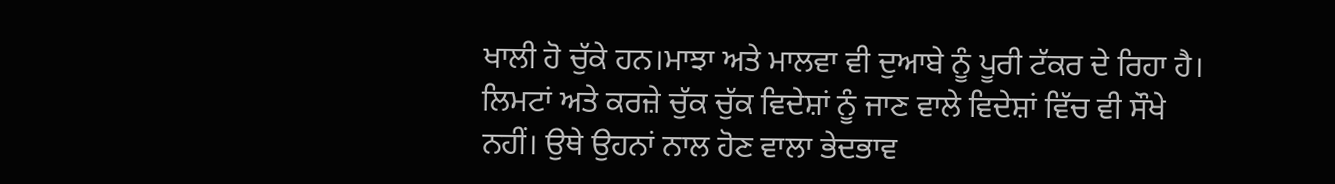ਖਾਲੀ ਹੋ ਚੁੱਕੇ ਹਨ।ਮਾਝਾ ਅਤੇ ਮਾਲਵਾ ਵੀ ਦੁਆਬੇ ਨੂੰ ਪੂਰੀ ਟੱਕਰ ਦੇ ਰਿਹਾ ਹੈ। ਲਿਮਟਾਂ ਅਤੇ ਕਰਜ਼ੇ ਚੁੱਕ ਚੁੱਕ ਵਿਦੇਸ਼ਾਂ ਨੂੰ ਜਾਣ ਵਾਲੇ ਵਿਦੇਸ਼ਾਂ ਵਿੱਚ ਵੀ ਸੌਖੇ ਨਹੀਂ। ਉਥੇ ਉਹਨਾਂ ਨਾਲ ਹੋਣ ਵਾਲਾ ਭੇਦਭਾਵ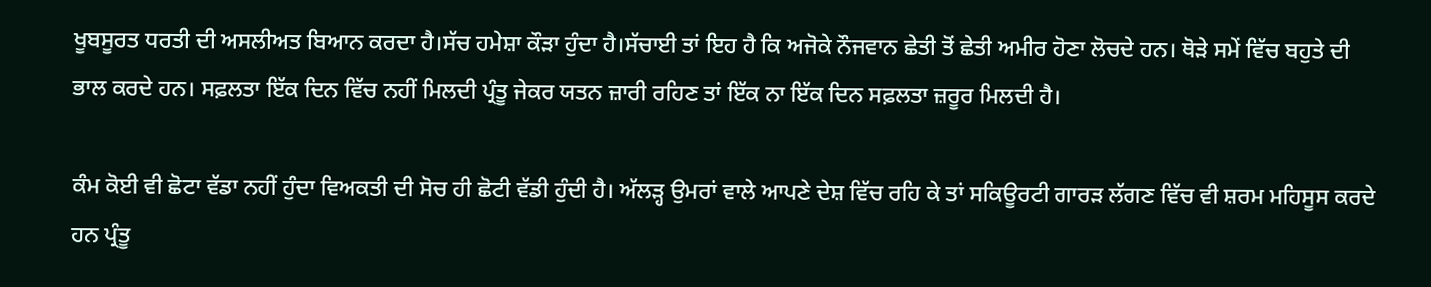ਖੂਬਸੂਰਤ ਧਰਤੀ ਦੀ ਅਸਲੀਅਤ ਬਿਆਨ ਕਰਦਾ ਹੈ।ਸੱਚ ਹਮੇਸ਼ਾ ਕੌੜਾ ਹੁੰਦਾ ਹੈ।ਸੱਚਾਈ ਤਾਂ ਇਹ ਹੈ ਕਿ ਅਜੋਕੇ ਨੌਜਵਾਨ ਛੇਤੀ ਤੋਂ ਛੇਤੀ ਅਮੀਰ ਹੋਣਾ ਲੋਚਦੇ ਹਨ। ਥੋੜੇ ਸਮੇਂ ਵਿੱਚ ਬਹੁਤੇ ਦੀ ਭਾਲ ਕਰਦੇ ਹਨ। ਸਫ਼ਲਤਾ ਇੱਕ ਦਿਨ ਵਿੱਚ ਨਹੀਂ ਮਿਲਦੀ ਪ੍ਰੰਤੂ ਜੇਕਰ ਯਤਨ ਜ਼ਾਰੀ ਰਹਿਣ ਤਾਂ ਇੱਕ ਨਾ ਇੱਕ ਦਿਨ ਸਫ਼ਲਤਾ ਜ਼ਰੂਰ ਮਿਲਦੀ ਹੈ।

ਕੰਮ ਕੋਈ ਵੀ ਛੋਟਾ ਵੱਡਾ ਨਹੀਂ ਹੁੰਦਾ ਵਿਅਕਤੀ ਦੀ ਸੋਚ ਹੀ ਛੋਟੀ ਵੱਡੀ ਹੁੰਦੀ ਹੈ। ਅੱਲੜ੍ਹ ਉਮਰਾਂ ਵਾਲੇ ਆਪਣੇ ਦੇਸ਼ ਵਿੱਚ ਰਹਿ ਕੇ ਤਾਂ ਸਕਿਊਰਟੀ ਗਾਰੜ ਲੱਗਣ ਵਿੱਚ ਵੀ ਸ਼ਰਮ ਮਹਿਸੂਸ ਕਰਦੇ ਹਨ ਪ੍ਰੰਤੂ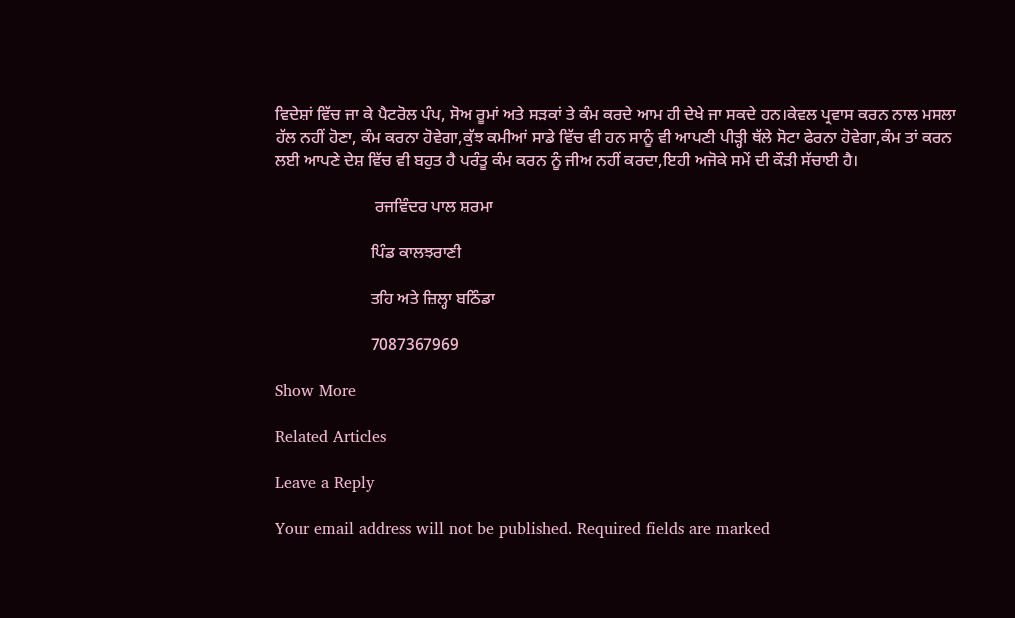ਵਿਦੇਸ਼ਾਂ ਵਿੱਚ ਜਾ ਕੇ ਪੈਟਰੋਲ ਪੰਪ, ਸੋਅ ਰੂਮਾਂ ਅਤੇ ਸੜਕਾਂ ਤੇ ਕੰਮ ਕਰਦੇ ਆਮ ਹੀ ਦੇਖੇ ਜਾ ਸਕਦੇ ਹਨ।ਕੇਵਲ ਪ੍ਰਵਾਸ ਕਰਨ ਨਾਲ ਮਸਲਾ ਹੱਲ ਨਹੀਂ ਹੋਣਾ, ਕੰਮ ਕਰਨਾ ਹੋਵੇਗਾ,ਕੁੱਝ ਕਮੀਆਂ ਸਾਡੇ ਵਿੱਚ ਵੀ ਹਨ ਸਾਨੂੰ ਵੀ ਆਪਣੀ ਪੀੜ੍ਹੀ ਥੱਲੇ ਸੋਟਾ ਫੇਰਨਾ ਹੋਵੇਗਾ,ਕੰਮ ਤਾਂ ਕਰਨ ਲਈ ਆਪਣੇ ਦੇਸ਼ ਵਿੱਚ ਵੀ ਬਹੁਤ ਹੈ ਪਰੰਤੂ ਕੰਮ ਕਰਨ ਨੂੰ ਜੀਅ ਨਹੀਂ ਕਰਦਾ,ਇਹੀ ਅਜੋਕੇ ਸਮੇਂ ਦੀ ਕੌੜੀ ਸੱਚਾਈ ਹੈ।

                        ਰਜਵਿੰਦਰ ਪਾਲ ਸ਼ਰਮਾ

                       ਪਿੰਡ ਕਾਲਝਰਾਣੀ

                       ਤਹਿ ਅਤੇ ਜ਼ਿਲ੍ਹਾ ਬਠਿੰਡਾ

                       7087367969

Show More

Related Articles

Leave a Reply

Your email address will not be published. Required fields are marked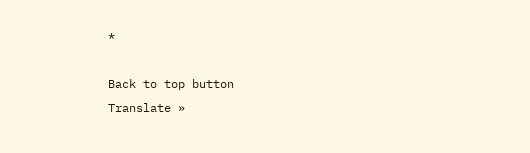*

Back to top button
Translate »